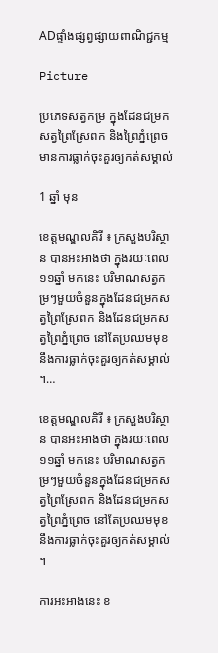ADផ្ទាំងផ្សព្វផ្សាយពាណិជ្ជកម្ម

Picture

ប្រភេទសត្វកម្រ ក្នុងដែនជម្រកសត្វព្រៃស្រែពក និងព្រៃភ្នំព្រេច មានការធ្លាក់ចុះគួរឲ្យកត់សម្គាល់

1 ឆ្នាំ មុន

ខេត្តមណ្ឌលគិរី ៖ ក្រសួងបរិស្ថាន បានអះអាងថា ក្នុងរយៈពេល១១ឆ្នាំ មកនេះ បរិមាណសត្វកម្រៗមួយចំនួនក្នុងដែនជម្រកសត្វព្រៃស្រែពក និងដែនជម្រកសត្វព្រៃភ្នំព្រេច នៅតែប្រឈមមុខនឹងការធ្លាក់ចុះគួរឲ្យកត់សម្គាល់ ។…

ខេត្តមណ្ឌលគិរី ៖ ក្រសួងបរិស្ថាន បានអះអាងថា ក្នុងរយៈពេល១១ឆ្នាំ មកនេះ បរិមាណសត្វកម្រៗមួយចំនួនក្នុងដែនជម្រកសត្វព្រៃស្រែពក និងដែនជម្រកសត្វព្រៃភ្នំព្រេច នៅតែប្រឈមមុខនឹងការធ្លាក់ចុះគួរឲ្យកត់សម្គាល់ ។

ការអះអាងនេះ ខ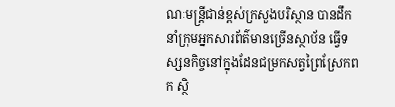ណៈមន្ត្រីជាន់ខ្ពស់ក្រសួងបរិស្ថាន បានដឹកនាំក្រុមអ្នកសារព័ត៌មានច្រើនស្ថាប័ន ធ្វើទស្សនកិច្ចនៅក្នុងដែនជម្រកសត្វព្រៃស្រែកពក ស្ថិ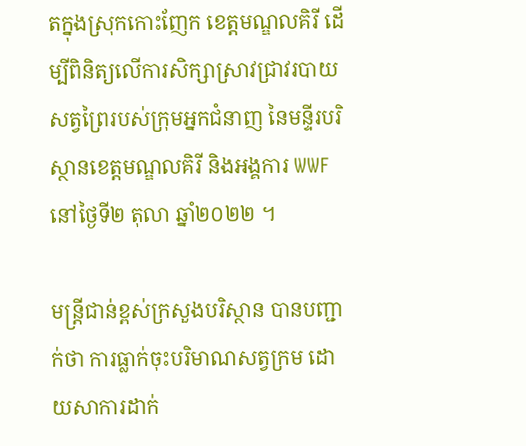តក្នុងស្រុកកោះញែក ខេត្តមណ្ឌលគិរី ដើម្បីពិនិត្យលើការសិក្សាស្រាវជ្រាវរបាយសត្វព្រៃរបស់ក្រុមអ្នកជំនាញ នៃមន្ទីរបរិស្ថានខេត្តមណ្ឌលគិរី និងអង្គការ WWF នៅថ្ងៃទី២ តុលា ឆ្នាំ២០២២ ។

មន្ត្រីជាន់ខ្ពស់ក្រសួងបរិស្ថាន បានបញ្ជាក់ថា ការធ្លាក់ចុះបរិមាណសត្វក្រម ដោយសាការដាក់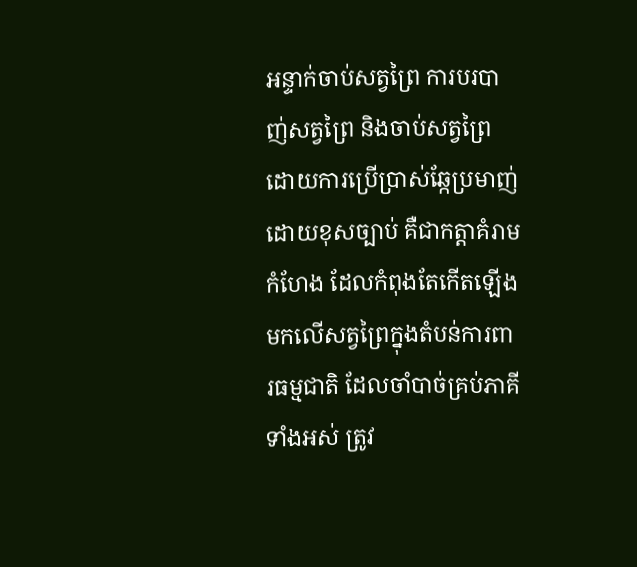អន្ទាក់ចាប់សត្វព្រៃ ការបរបាញ់សត្វព្រៃ និងចាប់សត្វព្រៃដោយការប្រើប្រាស់ឆ្កែប្រមាញ់ដោយខុសច្បាប់ គឺជាកត្តាគំរាមកំហែង ដែលកំពុងតែកើតឡើងមកលើសត្វព្រៃក្នុងតំបន់ការពារធម្មជាតិ ដែលចាំបាច់គ្រប់ភាគីទាំងអស់ ត្រូវ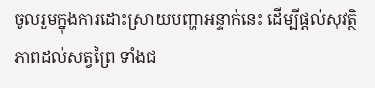ចូលរួមក្នុងការដោះស្រាយបញ្ហាអន្ទាក់នេះ ដើម្បីផ្តល់សុវត្ថិភាពដល់សត្វព្រៃ ទាំងជ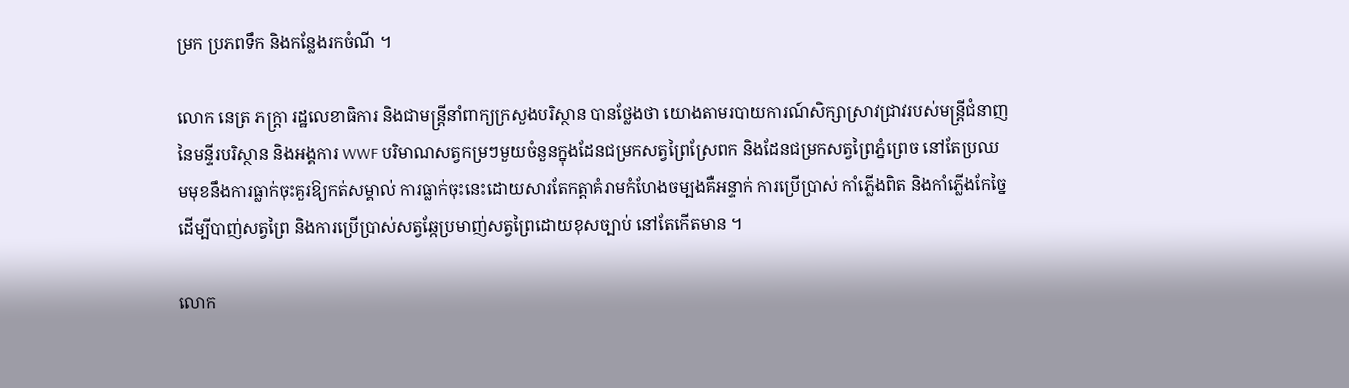ម្រក ប្រភពទឹក និងកន្លែងរកចំណី ។

លោក នេត្រ ភក្ត្រា រដ្ឋលេខាធិការ និងជាមន្ត្រីនាំពាក្យក្រសួងបរិស្ថាន បានថ្លែងថា យោងតាមរបាយការណ៍សិក្សាស្រាវជ្រាវរបស់មន្ត្រីជំនាញ នៃមន្ទីរបរិស្ថាន និងអង្គការ WWF បរិមាណសត្វកម្រៗមួយចំនួនក្នុងដែនជម្រកសត្វព្រៃស្រែពក និងដែនជម្រកសត្វព្រៃភ្នំព្រេច នៅតែប្រឈមមុខនឹងការធ្លាក់ចុះគួរឱ្យកត់សម្គាល់ ការធ្លាក់ចុះនេះដោយសារតែកត្តាគំរាមកំហែងចម្បងគឺអន្ទាក់ ការប្រើប្រាស់ កាំភ្លើងពិត និងកាំភ្លើងកែច្នៃ ដើម្បីបាញ់សត្វព្រៃ និងការប្រើប្រាស់សត្វឆ្កែប្រមាញ់សត្វព្រៃដោយខុសច្បាប់ នៅតែកើតមាន ។

លោក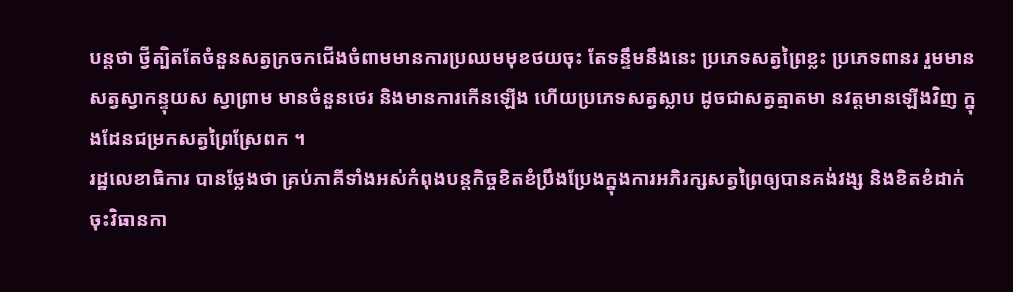បន្តថា ថ្វីត្បិតតែចំនួនសត្វក្រចកជើងចំពាមមានការប្រឈមមុខថយចុះ តែទន្ទឹមនឹងនេះ ប្រភេទសត្វព្រៃខ្លះ ប្រភេទពានរ រួមមានសត្វស្វាកន្ទុយស ស្វាព្រាម មានចំនួនថេរ និងមានការកើនឡើង ហើយប្រភេទសត្វស្លាប ដូចជាសត្វត្មាតមា នវត្តមានឡើងវិញ ក្នុងដែនជម្រកសត្វព្រៃស្រែពក ។
រដ្ឋលេខាធិការ បានថ្លែងថា គ្រប់ភាគីទាំងអស់កំពុងបន្តកិច្ចខិតខំប្រឹងប្រែងក្នុងការអភិរក្សសត្វព្រៃឲ្យបានគង់វង្ស និងខិតខំដាក់ចុះវិធានកា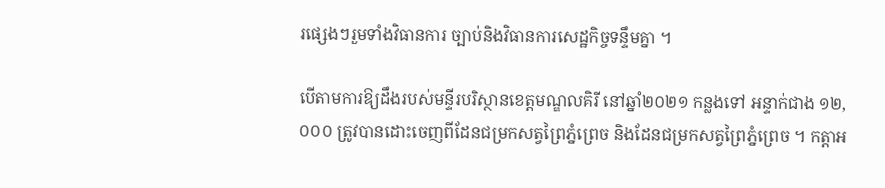រផ្សេងៗរួមទាំងវិធានការ ច្បាប់និងវិធានការសេដ្ឋកិច្ចទន្ទឹមគ្នា ។

បើតាមការឱ្យដឹងរបស់មន្ទីរបរិស្ថានខេត្តមណ្ឌលគិរី នៅឆ្នាំ២០២១ កន្លងទៅ អន្ទាក់ជាង ១២,០០០ ត្រូវបានដោះចេញពីដែនជម្រកសត្វព្រៃភ្នំព្រេច និងដែនជម្រកសត្វព្រៃភ្នំព្រេច ។ កត្តាអ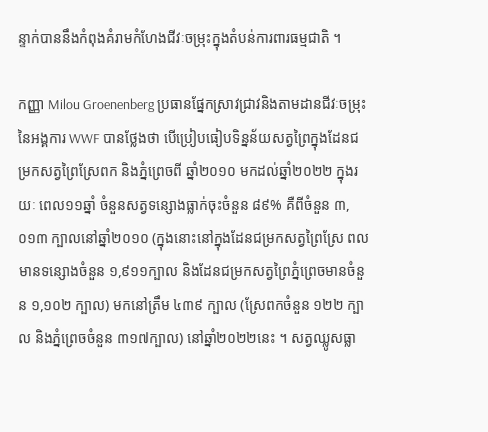ន្ទាក់បាននឹងកំពុងគំរាមកំហែងជីវៈចម្រុះក្នុងតំបន់ការពារធម្មជាតិ ។

កញ្ញា Milou Groenenberg ប្រធានផ្នែកស្រាវជ្រាវនិងតាមដានជីវៈចម្រុះ នៃអង្គការ WWF បានថ្លែងថា បើប្រៀបធៀបទិន្នន័យសត្វព្រៃក្នុងដែនជម្រកសត្វព្រៃស្រែពក និងភ្នំព្រេចពី ឆ្នាំ២០១០ មកដល់ឆ្នាំ២០២២ ក្នុងរយៈ ពេល១១ឆ្នាំ ចំនួនសត្វទន្សោងធ្លាក់ចុះចំនួន ៨៩% គឺពីចំនួន ៣,០១៣ ក្បាលនៅឆ្នាំ២០១០ (ក្នុងនោះនៅក្នុងដែនជម្រកសត្វព្រៃស្រែ ពលមានទន្សោងចំនួន ១,៩១១ក្បាល និងដែនជម្រកសត្វព្រៃភ្នំព្រេចមានចំនួន ១,១០២ ក្បាល) មកនៅត្រឹម ៤៣៩ ក្បាល (ស្រែពកចំនួន ១២២ ក្បាល និងភ្នំព្រេចចំនួន ៣១៧ក្បាល) នៅឆ្នាំ២០២២នេះ ។ សត្វឈ្លូសធ្លា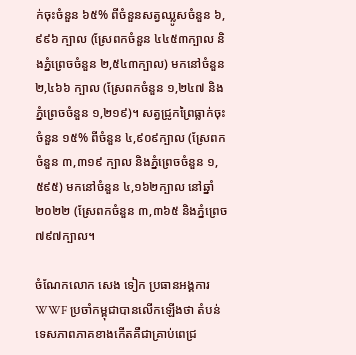ក់ចុះចំនួន ៦៥% ពីចំនួនសត្វឈ្លូសចំនួន ៦,៩៩៦ ក្បាល (ស្រែពកចំនួន ៤៤៥៣ក្បាល និងភ្នំព្រេចចំនួន ២,៥៤៣ក្បាល) មកនៅចំនួន ២,៤៦៦ ក្បាល (ស្រែពកចំនួន ១,២៤៧ និងភ្នំព្រេចចំនួន ១,២១៩)។ សត្វជ្រូកព្រៃធ្លាក់ចុះចំនួន ១៥% ពីចំនួន ៤,៩០៩ក្បាល (ស្រែពកចំនួន ៣,៣១៩ ក្បាល និងភ្នំព្រេចចំនួន ១,៥៩៥) មកនៅចំនួន ៤,១៦២ក្បាល នៅឆ្នាំ២០២២ (ស្រែពកចំនួន ៣,៣៦៥ និងភ្នំព្រេច ៧៩៧ក្បាល។

ចំណែកលោក សេង ទៀក ប្រធានអង្គការ WWF ប្រចាំកម្ពុជាបានលើកឡើងថា តំបន់ទេសភាពភាគខាងកើតគឺជាគ្រាប់ពេជ្រ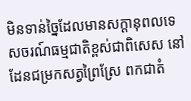មិនទាន់ច្នៃដែលមានសក្តានុពលទេសចរណ៍ធម្មជាតិខ្ពស់ជាពិសេស នៅដែនជម្រកសត្វព្រៃស្រែ ពកជាតំ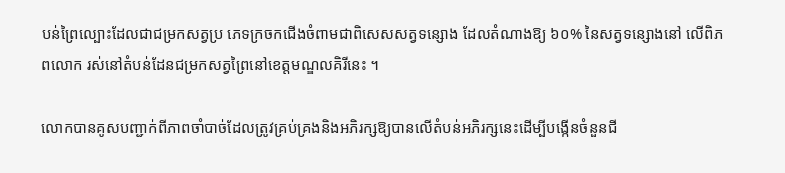បន់ព្រៃល្បោះដែលជាជម្រកសត្វប្រ ភេទក្រចកជើងចំពាមជាពិសេសសត្វទន្សោង ដែលតំណាងឱ្យ ៦០% នៃសត្វទន្សោងនៅ លើពិភពលោក រស់នៅតំបន់ដែនជម្រកសត្វព្រៃនៅខេត្តមណ្ឌលគិរីនេះ ។

លោកបានគូសបញ្ជាក់ពីភាពចាំបាច់ដែលត្រូវគ្រប់គ្រងនិងអភិរក្សឱ្យបានលើតំបន់អភិរក្សនេះដើម្បីបង្កើនចំនួនជី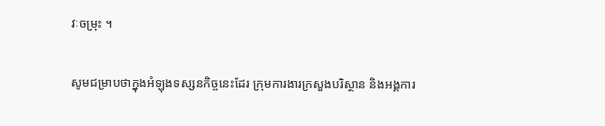វៈចម្រុះ ។

សូមជម្រាបថាក្នុងអំឡុងទស្សនកិច្ចនេះដែរ ក្រុមការងារក្រសួងបរិស្ថាន និងអង្គការ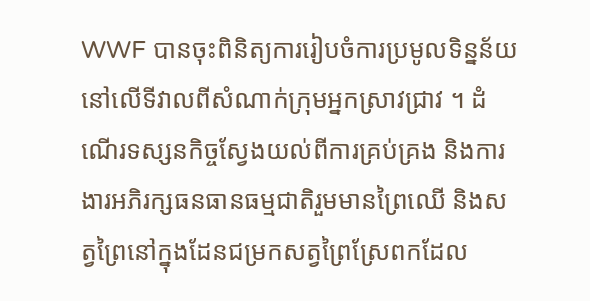WWF បានចុះពិនិត្យការរៀបចំការប្រមូលទិន្នន័យនៅលើទីវាលពីសំណាក់ក្រុមអ្នកស្រាវជ្រាវ ។ ដំណើរទស្សនកិច្ចស្វែងយល់ពីការគ្រប់គ្រង និងការងារអភិរក្សធនធានធម្មជាតិរួមមានព្រៃឈើ និងសត្វព្រៃនៅក្នុងដែនជម្រកសត្វព្រៃស្រែពកដែល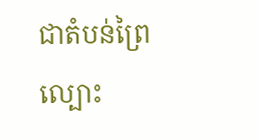ជាតំបន់ព្រៃល្បោះ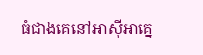ធំជាងគេនៅអាស៊ីអាគ្នេ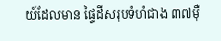យ៍ដែលមាន ផ្ទៃដីសរុបទំហំជាង ៣៧ម៉ឺ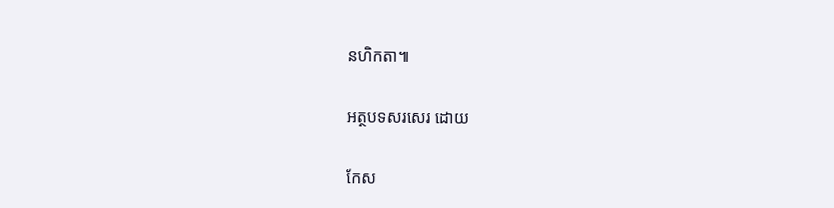នហិកតា៕

អត្ថបទសរសេរ ដោយ

កែស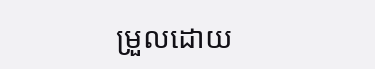ម្រួលដោយ